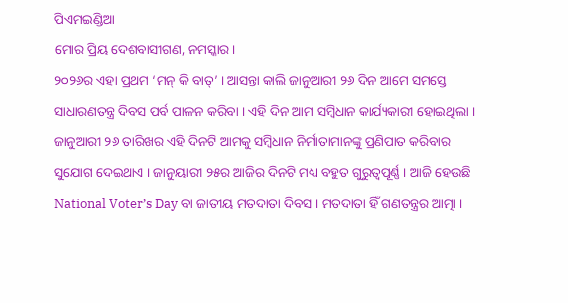ପିଏମଇଣ୍ଡିଆ
ମୋର ପ୍ରିୟ ଦେଶବାସୀଗଣ, ନମସ୍କାର ।
୨୦୨୬ର ଏହା ପ୍ରଥମ ‘ମନ୍ କି ବାତ୍’ । ଆସନ୍ତା କାଲି ଜାନୁଆରୀ ୨୬ ଦିନ ଆମେ ସମସ୍ତେ ସାଧାରଣତନ୍ତ୍ର ଦିବସ ପର୍ବ ପାଳନ କରିବା । ଏହି ଦିନ ଆମ ସମ୍ବିଧାନ କାର୍ଯ୍ୟକାରୀ ହୋଇଥିଲା । ଜାନୁଆରୀ ୨୬ ତାରିଖର ଏହି ଦିନଟି ଆମକୁ ସମ୍ବିଧାନ ନିର୍ମାତାମାନଙ୍କୁ ପ୍ରଣିପାତ କରିବାର ସୁଯୋଗ ଦେଇଥାଏ । ଜାନୁୟାରୀ ୨୫ର ଆଜିର ଦିନଟି ମଧ୍ୟ ବହୁତ ଗୁରୁତ୍ୱପୂର୍ଣ୍ଣ । ଆଜି ହେଉଛି National Voter’s Day ବା ଜାତୀୟ ମତଦାତା ଦିବସ । ମତଦାତା ହିଁ ଗଣତନ୍ତ୍ରର ଆତ୍ମା ।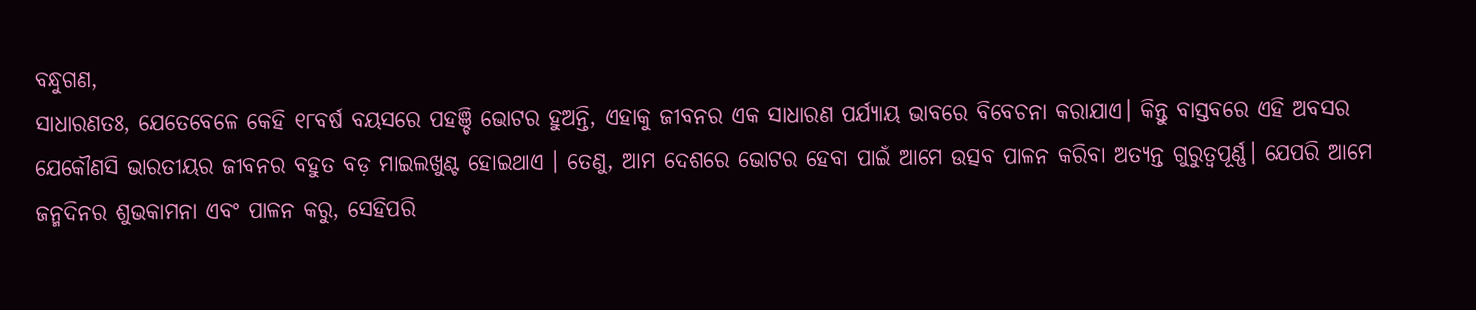ବନ୍ଧୁଗଣ,
ସାଧାରଣତଃ, ଯେତେବେଳେ କେହି ୧୮ବର୍ଷ ବୟସରେ ପହଞ୍ଚି ଭୋଟର ହୁଅନ୍ତି, ଏହାକୁ ଜୀବନର ଏକ ସାଧାରଣ ପର୍ଯ୍ୟାୟ ଭାବରେ ବିବେଚନା କରାଯାଏ। କିନ୍ତୁ ବାସ୍ତବରେ ଏହି ଅବସର ଯେକୌଣସି ଭାରତୀୟର ଜୀବନର ବହୁତ ବଡ଼ ମାଇଲଖୁଣ୍ଟ ହୋଇଥାଏ । ତେଣୁ, ଆମ ଦେଶରେ ଭୋଟର ହେବା ପାଇଁ ଆମେ ଉତ୍ସବ ପାଳନ କରିବା ଅତ୍ୟନ୍ତ ଗୁରୁତ୍ୱପୂର୍ଣ୍ଣ। ଯେପରି ଆମେ ଜନ୍ମଦିନର ଶୁଭକାମନା ଏବଂ ପାଳନ କରୁ, ସେହିପରି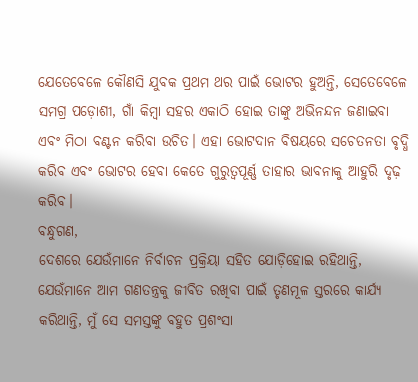ଯେତେବେଳେ କୌଣସି ଯୁବକ ପ୍ରଥମ ଥର ପାଇଁ ଭୋଟର ହୁଅନ୍ତି, ସେତେବେଳେ ସମଗ୍ର ପଡ଼ୋଶୀ, ଗାଁ କିମ୍ବା ସହର ଏକାଠି ହୋଇ ତାଙ୍କୁ ଅଭିନନ୍ଦନ ଜଣାଇବା ଏବଂ ମିଠା ବଣ୍ଟନ କରିବା ଉଚିତ। ଏହା ଭୋଟଦାନ ବିଷୟରେ ସଚେତନତା ବୃଦ୍ଧି କରିବ ଏବଂ ଭୋଟର ହେବା କେତେ ଗୁରୁତ୍ୱପୂର୍ଣ୍ଣ ତାହାର ଭାବନାକୁ ଆହୁରି ଦୃଢ଼ କରିବ।
ବନ୍ଧୁଗଣ,
ଦେଶରେ ଯେଉଁମାନେ ନିର୍ବାଚନ ପ୍ରକ୍ରିୟା ସହିତ ଯୋଡ଼ିହୋଇ ରହିଥାନ୍ତି, ଯେଉଁମାନେ ଆମ ଗଣତନ୍ତ୍ରକୁ ଜୀବିତ ରଖିବା ପାଇଁ ତୃଣମୂଳ ସ୍ତରରେ କାର୍ଯ୍ୟ କରିଥାନ୍ତି, ମୁଁ ସେ ସମସ୍ତଙ୍କୁ ବହୁତ ପ୍ରଶଂସା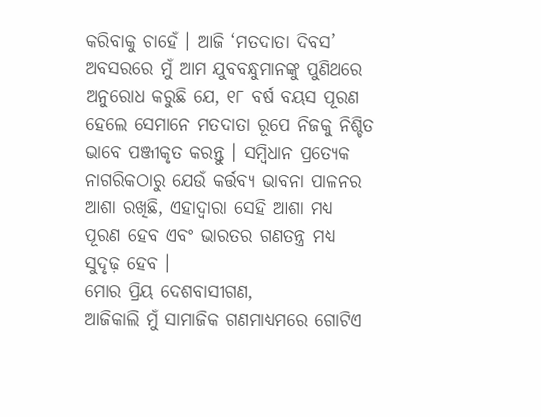କରିବାକୁ ଚାହେଁ । ଆଜି ‘ମତଦାତା ଦିବସ’ ଅବସରରେ ମୁଁ ଆମ ଯୁବବନ୍ଧୁମାନଙ୍କୁ ପୁଣିଥରେ ଅନୁରୋଧ କରୁଛି ଯେ, ୧୮ ବର୍ଷ ବୟସ ପୂରଣ ହେଲେ ସେମାନେ ମତଦାତା ରୂପେ ନିଜକୁ ନିଶ୍ଚିତ ଭାବେ ପଞ୍ଜୀକୃତ କରନ୍ତୁ । ସମ୍ବିଧାନ ପ୍ରତ୍ୟେକ ନାଗରିକଠାରୁ ଯେଉଁ କର୍ତ୍ତବ୍ୟ ଭାବନା ପାଳନର ଆଶା ରଖିଛି, ଏହାଦ୍ୱାରା ସେହି ଆଶା ମଧ୍ୟ ପୂରଣ ହେବ ଏବଂ ଭାରତର ଗଣତନ୍ତ୍ର ମଧ୍ୟ ସୁଦୃଢ଼ ହେବ ।
ମୋର ପ୍ରିୟ ଦେଶବାସୀଗଣ,
ଆଜିକାଲି ମୁଁ ସାମାଜିକ ଗଣମାଧ୍ୟମରେ ଗୋଟିଏ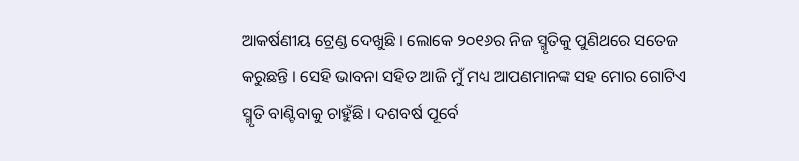ଆକର୍ଷଣୀୟ ଟ୍ରେଣ୍ଡ ଦେଖୁଛି । ଲୋକେ ୨୦୧୬ର ନିଜ ସ୍ମୃତିକୁ ପୁଣିଥରେ ସତେଜ କରୁଛନ୍ତି । ସେହି ଭାବନା ସହିତ ଆଜି ମୁଁ ମଧ୍ୟ ଆପଣମାନଙ୍କ ସହ ମୋର ଗୋଟିଏ ସ୍ମୃତି ବାଣ୍ଟିବାକୁ ଚାହୁଁଛି । ଦଶବର୍ଷ ପୂର୍ବେ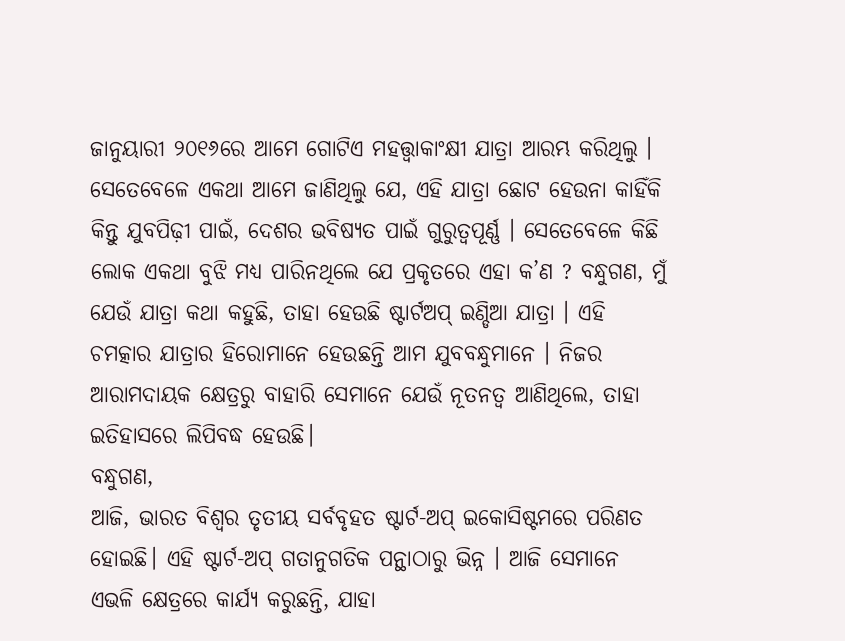ଜାନୁୟାରୀ ୨୦୧୬ରେ ଆମେ ଗୋଟିଏ ମହତ୍ତ୍ୱାକାଂକ୍ଷୀ ଯାତ୍ରା ଆରମ୍ଭ କରିଥିଲୁ । ସେତେବେଳେ ଏକଥା ଆମେ ଜାଣିଥିଲୁ ଯେ, ଏହି ଯାତ୍ରା ଛୋଟ ହେଉନା କାହିଁକି କିନ୍ତୁ ଯୁବପିଢ଼ୀ ପାଇଁ, ଦେଶର ଭବିଷ୍ୟତ ପାଇଁ ଗୁରୁତ୍ୱପୂର୍ଣ୍ଣ । ସେତେବେଳେ କିଛି ଲୋକ ଏକଥା ବୁଝି ମଧ୍ୟ ପାରିନଥିଲେ ଯେ ପ୍ରକୃତରେ ଏହା କ’ଣ ? ବନ୍ଧୁଗଣ, ମୁଁ ଯେଉଁ ଯାତ୍ରା କଥା କହୁଛି, ତାହା ହେଉଛି ଷ୍ଟାର୍ଟଅପ୍ ଇଣ୍ଡିଆ ଯାତ୍ରା । ଏହି ଚମତ୍କାର ଯାତ୍ରାର ହିରୋମାନେ ହେଉଛନ୍ତି ଆମ ଯୁବବନ୍ଧୁମାନେ । ନିଜର ଆରାମଦାୟକ କ୍ଷେତ୍ରରୁ ବାହାରି ସେମାନେ ଯେଉଁ ନୂତନତ୍ୱ ଆଣିଥିଲେ, ତାହା ଇତିହାସରେ ଲିପିବଦ୍ଧ ହେଉଛି।
ବନ୍ଧୁଗଣ,
ଆଜି, ଭାରତ ବିଶ୍ୱର ତୃତୀୟ ସର୍ବବୃହତ ଷ୍ଟାର୍ଟ-ଅପ୍ ଇକୋସିଷ୍ଟମରେ ପରିଣତ ହୋଇଛି। ଏହି ଷ୍ଟାର୍ଟ-ଅପ୍ ଗତାନୁଗତିକ ପନ୍ଥାଠାରୁ ଭିନ୍ନ । ଆଜି ସେମାନେ ଏଭଳି କ୍ଷେତ୍ରରେ କାର୍ଯ୍ୟ କରୁଛନ୍ତି, ଯାହା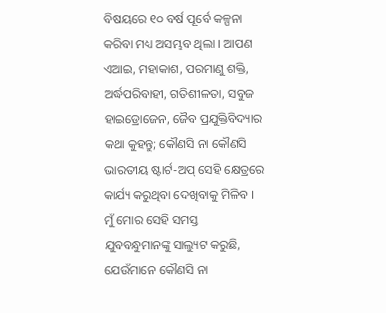ବିଷୟରେ ୧୦ ବର୍ଷ ପୂର୍ବେ କଳ୍ପନା କରିବା ମଧ୍ୟ ଅସମ୍ଭବ ଥିଲା । ଆପଣ ଏଆଇ, ମହାକାଶ, ପରମାଣୁ ଶକ୍ତି, ଅର୍ଦ୍ଧପରିବାହୀ, ଗତିଶୀଳତା, ସବୁଜ ହାଇଡ୍ରୋଜେନ, ଜୈବ ପ୍ରଯୁକ୍ତିବିଦ୍ୟାର କଥା କୁହନ୍ତୁ; କୌଣସି ନା କୌଣସି ଭାରତୀୟ ଷ୍ଟାର୍ଟ-ଅପ୍ ସେହି କ୍ଷେତ୍ରରେ କାର୍ଯ୍ୟ କରୁଥିବା ଦେଖିବାକୁ ମିଳିବ । ମୁଁ ମୋର ସେହି ସମସ୍ତ ଯୁବବନ୍ଧୁମାନଙ୍କୁ ସାଲ୍ୟୁଟ କରୁଛି, ଯେଉଁମାନେ କୌଣସି ନା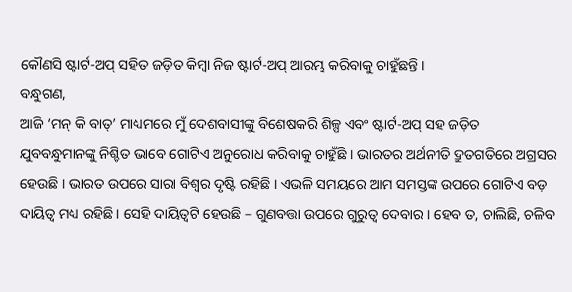କୌଣସି ଷ୍ଟାର୍ଟ-ଅପ୍ ସହିତ ଜଡ଼ିତ କିମ୍ବା ନିଜ ଷ୍ଟାର୍ଟ-ଅପ୍ ଆରମ୍ଭ କରିବାକୁ ଚାହୁଁଛନ୍ତି ।
ବନ୍ଧୁଗଣ,
ଆଜି ‘ମନ୍ କି ବାତ୍’ ମାଧ୍ୟମରେ ମୁଁ ଦେଶବାସୀଙ୍କୁ ବିଶେଷକରି ଶିଳ୍ପ ଏବଂ ଷ୍ଟାର୍ଟ-ଅପ୍ ସହ ଜଡ଼ିତ ଯୁବବନ୍ଧୁମାନଙ୍କୁ ନିଶ୍ଚିତ ଭାବେ ଗୋଟିଏ ଅନୁରୋଧ କରିବାକୁ ଚାହୁଁଛି । ଭାରତର ଅର୍ଥନୀତି ଦ୍ରୁତଗତିରେ ଅଗ୍ରସର ହେଉଛି । ଭାରତ ଉପରେ ସାରା ବିଶ୍ୱର ଦୃଷ୍ଟି ରହିଛି । ଏଭଳି ସମୟରେ ଆମ ସମସ୍ତଙ୍କ ଉପରେ ଗୋଟିଏ ବଡ଼ ଦାୟିତ୍ୱ ମଧ୍ୟ ରହିଛି । ସେହି ଦାୟିତ୍ୱଟି ହେଉଛି – ଗୁଣବତ୍ତା ଉପରେ ଗୁରୁତ୍ୱ ଦେବାର । ହେବ ତ, ଚାଲିଛି, ଚଳିବ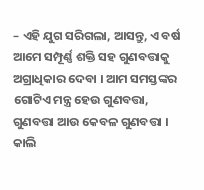– ଏହି ଯୁଗ ସରିଗଲା, ଆସନ୍ତୁ, ଏ ବର୍ଷ ଆମେ ସମ୍ପୂର୍ଣ୍ଣ ଶକ୍ତି ସହ ଗୁଣବତ୍ତାକୁ ଅଗ୍ରାଧିକାର ଦେବା । ଆମ ସମସ୍ତଙ୍କର ଗୋଟିଏ ମନ୍ତ୍ର ହେଉ ଗୁଣବତ୍ତା, ଗୁଣବତ୍ତା ଆଉ କେବଳ ଗୁଣବତ୍ତା । କାଲି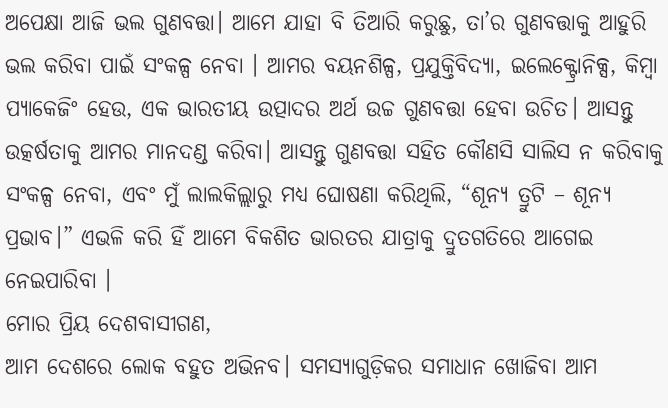ଅପେକ୍ଷା ଆଜି ଭଲ ଗୁଣବତ୍ତା। ଆମେ ଯାହା ବି ତିଆରି କରୁଛୁ, ତା’ର ଗୁଣବତ୍ତାକୁ ଆହୁରି ଭଲ କରିବା ପାଇଁ ସଂକଳ୍ପ ନେବା । ଆମର ବୟନଶିଳ୍ପ, ପ୍ରଯୁକ୍ତିବିଦ୍ୟା, ଇଲେକ୍ଟ୍ରୋନିକ୍ସ, କିମ୍ବା ପ୍ୟାକେଜିଂ ହେଉ, ଏକ ଭାରତୀୟ ଉତ୍ପାଦର ଅର୍ଥ ଉଚ୍ଚ ଗୁଣବତ୍ତା ହେବା ଉଚିତ। ଆସନ୍ତୁ ଉତ୍କର୍ଷତାକୁ ଆମର ମାନଦଣ୍ଡ କରିବା। ଆସନ୍ତୁ ଗୁଣବତ୍ତା ସହିତ କୌଣସି ସାଲିସ ନ କରିବାକୁ ସଂକଳ୍ପ ନେବା, ଏବଂ ମୁଁ ଲାଲକିଲ୍ଲାରୁ ମଧ୍ୟ ଘୋଷଣା କରିଥିଲି, “ଶୂନ୍ୟ ତ୍ରୁଟି – ଶୂନ୍ୟ ପ୍ରଭାବ।” ଏଭଳି କରି ହିଁ ଆମେ ବିକଶିତ ଭାରତର ଯାତ୍ରାକୁ ଦ୍ରୁତଗତିରେ ଆଗେଇ ନେଇପାରିବା ।
ମୋର ପ୍ରିୟ ଦେଶବାସୀଗଣ,
ଆମ ଦେଶରେ ଲୋକ ବହୁତ ଅଭିନବ। ସମସ୍ୟାଗୁଡ଼ିକର ସମାଧାନ ଖୋଜିବା ଆମ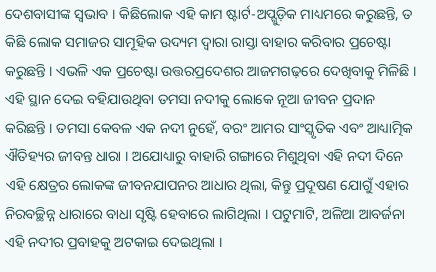ଦେଶବାସୀଙ୍କ ସ୍ୱଭାବ । କିଛିଲୋକ ଏହି କାମ ଷ୍ଟାର୍ଟ-ଅପ୍ଗୁଡ଼ିକ ମାଧ୍ୟମରେ କରୁଛନ୍ତି, ତ କିଛି ଲୋକ ସମାଜର ସାମୂହିକ ଉଦ୍ୟମ ଦ୍ୱାରା ରାସ୍ତା ବାହାର କରିବାର ପ୍ରଚେଷ୍ଟା କରୁଛନ୍ତି । ଏଭଳି ଏକ ପ୍ରଚେଷ୍ଟା ଉତ୍ତରପ୍ରଦେଶର ଆଜମଗଢ଼ରେ ଦେଖିବାକୁ ମିଳିଛି । ଏହି ସ୍ଥାନ ଦେଇ ବହିଯାଉଥିବା ତମସା ନଦୀକୁ ଲୋକେ ନୂଆ ଜୀବନ ପ୍ରଦାନ କରିଛନ୍ତି । ତମସା କେବଳ ଏକ ନଦୀ ନୁହେଁ, ବରଂ ଆମର ସାଂସ୍କୃତିକ ଏବଂ ଆଧ୍ୟାତ୍ମିକ ଐତିହ୍ୟର ଜୀବନ୍ତ ଧାରା । ଅଯୋଧ୍ୟାରୁ ବାହାରି ଗଙ୍ଗାରେ ମିଶୁଥିବା ଏହି ନଦୀ ଦିନେ ଏହି କ୍ଷେତ୍ରର ଲୋକଙ୍କ ଜୀବନଯାପନର ଆଧାର ଥିଲା, କିନ୍ତୁ ପ୍ରଦୂଷଣ ଯୋଗୁଁ ଏହାର ନିରବଚ୍ଛିନ୍ନ ଧାରାରେ ବାଧା ସୃଷ୍ଟି ହେବାରେ ଲାଗିଥିଲା । ପଟୁମାଟି, ଅଳିଆ ଆବର୍ଜନା ଏହି ନଦୀର ପ୍ରବାହକୁ ଅଟକାଇ ଦେଇଥିଲା ।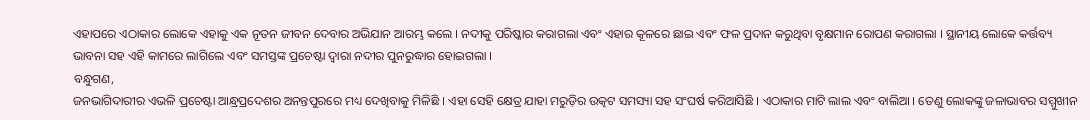ଏହାପରେ ଏଠାକାର ଲୋକେ ଏହାକୁ ଏକ ନୂତନ ଜୀବନ ଦେବାର ଅଭିଯାନ ଆରମ୍ଭ କଲେ । ନଦୀକୁ ପରିଷ୍କାର କରାଗଲା ଏବଂ ଏହାର କୂଳରେ ଛାଇ ଏବଂ ଫଳ ପ୍ରଦାନ କରୁଥିବା ବୃକ୍ଷମାନ ରୋପଣ କରାଗଲା । ସ୍ଥାନୀୟ ଲୋକେ କର୍ତ୍ତବ୍ୟ ଭାବନା ସହ ଏହି କାମରେ ଲାଗିଲେ ଏବଂ ସମସ୍ତଙ୍କ ପ୍ରଚେଷ୍ଟା ଦ୍ୱାରା ନଦୀର ପୁନରୁଦ୍ଧାର ହୋଇଗଲା ।
ବନ୍ଧୁଗଣ,
ଜନଭାଗିଦାରୀର ଏଭଳି ପ୍ରଚେଷ୍ଟା ଆନ୍ଧ୍ରପ୍ରଦେଶର ଅନନ୍ତପୁରରେ ମଧ୍ୟ ଦେଖିବାକୁ ମିଳିଛି । ଏହା ସେହି କ୍ଷେତ୍ର ଯାହା ମରୁଡ଼ିର ଉତ୍କଟ ସମସ୍ୟା ସହ ସଂଘର୍ଷ କରିଆସିଛି । ଏଠାକାର ମାଟି ଲାଲ ଏବଂ ବାଲିଆ । ତେଣୁ ଲୋକଙ୍କୁ ଜଳାଭାବର ସମ୍ମୁଖୀନ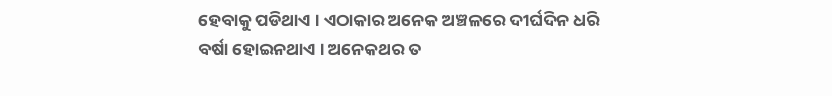ହେବାକୁ ପଡିଥାଏ । ଏଠାକାର ଅନେକ ଅଞ୍ଚଳରେ ଦୀର୍ଘଦିନ ଧରି ବର୍ଷା ହୋଇନଥାଏ । ଅନେକଥର ତ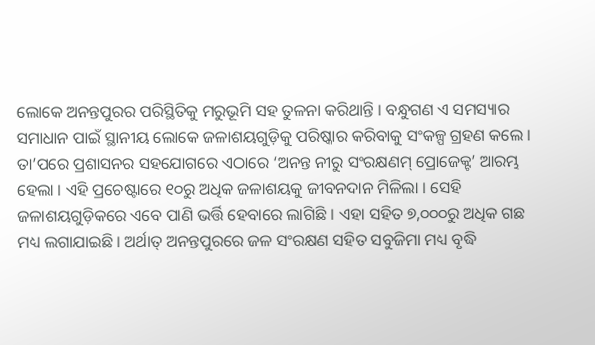ଲୋକେ ଅନନ୍ତପୁରର ପରିସ୍ଥିତିକୁ ମରୁଭୂମି ସହ ତୁଳନା କରିଥାନ୍ତି । ବନ୍ଧୁଗଣ ଏ ସମସ୍ୟାର ସମାଧାନ ପାଇଁ ସ୍ଥାନୀୟ ଲୋକେ ଜଳାଶୟଗୁଡ଼ିକୁ ପରିଷ୍କାର କରିବାକୁ ସଂକଳ୍ପ ଗ୍ରହଣ କଲେ । ତା’ପରେ ପ୍ରଶାସନର ସହଯୋଗରେ ଏଠାରେ ‘ଅନନ୍ତ ନୀରୁ ସଂରକ୍ଷଣମ୍ ପ୍ରୋଜେକ୍ଟ’ ଆରମ୍ଭ ହେଲା । ଏହି ପ୍ରଚେଷ୍ଟାରେ ୧୦ରୁ ଅଧିକ ଜଳାଶୟକୁ ଜୀବନଦାନ ମିଳିଲା । ସେହି ଜଳାଶୟଗୁଡ଼ିକରେ ଏବେ ପାଣି ଭର୍ତ୍ତି ହେବାରେ ଲାଗିଛି । ଏହା ସହିତ ୭,୦୦୦ରୁ ଅଧିକ ଗଛ ମଧ୍ୟ ଲଗାଯାଇଛି । ଅର୍ଥାତ୍ ଅନନ୍ତପୁରରେ ଜଳ ସଂରକ୍ଷଣ ସହିତ ସବୁଜିମା ମଧ୍ୟ ବୃଦ୍ଧି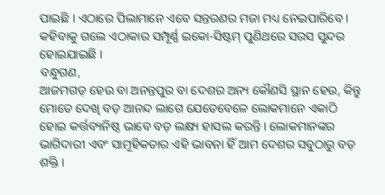ପାଇଛି । ଏଠାରେ ପିଲାମାନେ ଏବେ ସନ୍ତରଣର ମଜା ମଧ୍ୟ ନେଇପାରିବେ । କହିବାକୁ ଗଲେ ଏଠାକାର ସମ୍ପୂର୍ଣ୍ଣ ଇକୋ-ସିଷ୍ଟମ୍ ପୁଣିଥରେ ସରସ ସୁନ୍ଦର ହୋଇଯାଇଛି ।
ବନ୍ଧୁଗଣ,
ଆଜମଗଡ଼ ହେଉ ବା ଅନନ୍ତପୁର ବା ଦେଶର ଅନ୍ୟ କୌଣସି ସ୍ଥାନ ହେଉ, କିନ୍ତୁ ମୋତେ ଦେଖି ବଡ଼ ଆନନ୍ଦ ଲାଗେ ଯେତେବେଳେ ଲୋକମାନେ ଏକାଠି ହୋଇ କର୍ତ୍ତବ୍ୟନିଷ୍ଠ ଭାବେ ବଡ଼ ଲକ୍ଷ୍ୟ ହାସଲ କରନ୍ତି । ଲୋକମାନଙ୍କର ଭାଗିଦାରୀ ଏବଂ ସାମୂହିକତାର ଏହି ଭାବନା ହିଁ ଆମ ଦେଶର ସବୁଠାରୁ ବଡ଼ ଶକ୍ତି ।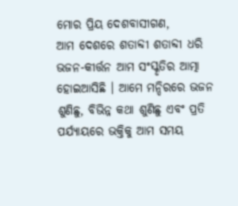ମୋର ପ୍ରିୟ ଦେଶବାସୀଗଣ,
ଆମ ଦେଶରେ ଶତାବ୍ଦୀ ଶତାବ୍ଦୀ ଧରି ଭଜନ-କୀର୍ତ୍ତନ ଆମ ସଂସ୍କୃତିର ଆତ୍ମା ହୋଇଆସିଛି । ଆମେ ମନ୍ଦିରରେ ଭଜନ ଶୁଣିଛୁ, ବିଭିନ୍ନ କଥା ଶୁଣିଛୁ ଏବଂ ପ୍ରତି ପର୍ଯ୍ୟାୟରେ ଭକ୍ତିକୁ ଆମ ସମୟ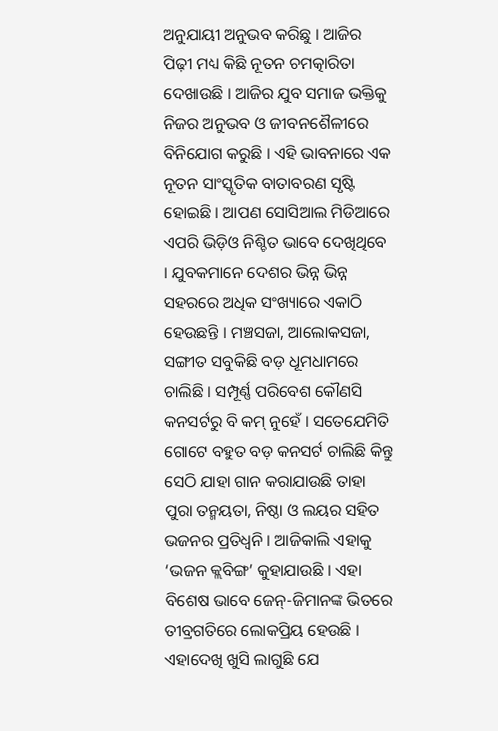ଅନୁଯାୟୀ ଅନୁଭବ କରିଛୁ । ଆଜିର ପିଢ଼ୀ ମଧ୍ୟ କିଛି ନୂତନ ଚମତ୍କାରିତା ଦେଖାଉଛି । ଆଜିର ଯୁବ ସମାଜ ଭକ୍ତିକୁ ନିଜର ଅନୁଭବ ଓ ଜୀବନଶୈଳୀରେ ବିନିଯୋଗ କରୁଛି । ଏହି ଭାବନାରେ ଏକ ନୂତନ ସାଂସ୍କୃତିକ ବାତାବରଣ ସୃଷ୍ଟି ହୋଇଛି । ଆପଣ ସୋସିଆଲ ମିଡିଆରେ ଏପରି ଭିଡ଼ିଓ ନିଶ୍ଚିତ ଭାବେ ଦେଖିଥିବେ । ଯୁବକମାନେ ଦେଶର ଭିନ୍ନ ଭିନ୍ନ ସହରରେ ଅଧିକ ସଂଖ୍ୟାରେ ଏକାଠି ହେଉଛନ୍ତି । ମଞ୍ଚସଜା, ଆଲୋକସଜା, ସଙ୍ଗୀତ ସବୁକିଛି ବଡ଼ ଧୂମଧାମରେ ଚାଲିଛି । ସମ୍ପୂର୍ଣ୍ଣ ପରିବେଶ କୌଣସି କନସର୍ଟରୁ ବି କମ୍ ନୁହେଁ । ସତେଯେମିତି ଗୋଟେ ବହୁତ ବଡ଼ କନସର୍ଟ ଚାଲିଛି କିନ୍ତୁ ସେଠି ଯାହା ଗାନ କରାଯାଉଛି ତାହା ପୁରା ତନ୍ମୟତା, ନିଷ୍ଠା ଓ ଲୟର ସହିତ ଭଜନର ପ୍ରତିଧ୍ୱନି । ଆଜିକାଲି ଏହାକୁ ‘ଭଜନ କ୍ଲବିଙ୍ଗ’ କୁହାଯାଉଛି । ଏହା ବିଶେଷ ଭାବେ ଜେନ୍-ଜିମାନଙ୍କ ଭିତରେ ତୀବ୍ରଗତିରେ ଲୋକପ୍ରିୟ ହେଉଛି । ଏହାଦେଖି ଖୁସି ଲାଗୁଛି ଯେ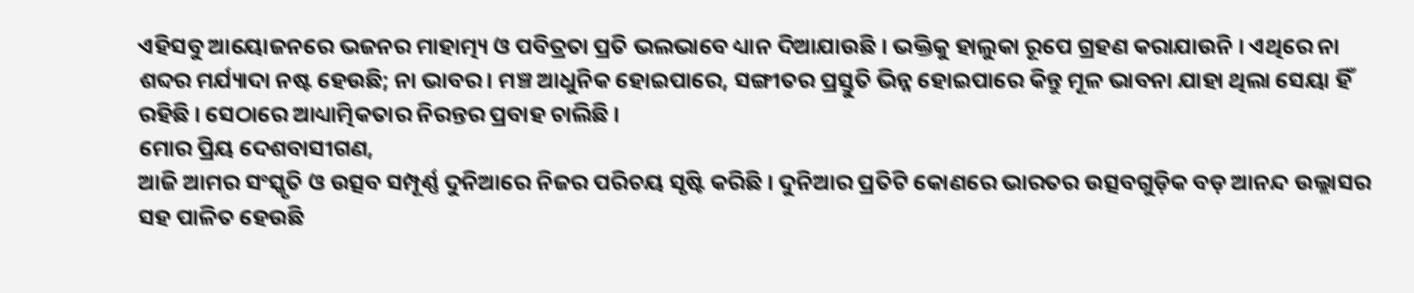ଏହିସବୁ ଆୟୋଜନରେ ଭଜନର ମାହାତ୍ମ୍ୟ ଓ ପବିତ୍ରତା ପ୍ରତି ଭଲଭାବେ ଧ୍ୟାନ ଦିଆଯାଉଛି । ଭକ୍ତିକୁ ହାଲୁକା ରୂପେ ଗ୍ରହଣ କରାଯାଉନି । ଏଥିରେ ନା ଶବ୍ଦର ମର୍ଯ୍ୟାଦା ନଷ୍ଟ ହେଉଛି; ନା ଭାବର । ମଞ୍ଚ ଆଧୁନିକ ହୋଇପାରେ, ସଙ୍ଗୀତର ପ୍ରସ୍ତୁତି ଭିନ୍ନ ହୋଇପାରେ କିନ୍ତୁ ମୂଳ ଭାବନା ଯାହା ଥିଲା ସେୟା ହିଁ ରହିଛି । ସେଠାରେ ଆଧ୍ୟାତ୍ମିକତାର ନିରନ୍ତର ପ୍ରବାହ ଚାଲିଛି ।
ମୋର ପ୍ରିୟ ଦେଶବାସୀଗଣ,
ଆଜି ଆମର ସଂସ୍କୃତି ଓ ଉତ୍ସବ ସମ୍ପୂର୍ଣ୍ଣ ଦୁନିଆରେ ନିଜର ପରିଚୟ ସୃଷ୍ଟି କରିଛି । ଦୁନିଆର ପ୍ରତିଟି କୋଣରେ ଭାରତର ଉତ୍ସବଗୁଡ଼ିକ ବଡ଼ ଆନନ୍ଦ ଉଲ୍ଲାସର ସହ ପାଳିତ ହେଉଛି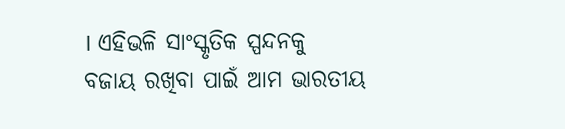। ଏହିଭଳି ସାଂସ୍କୃତିକ ସ୍ପନ୍ଦନକୁ ବଜାୟ ରଖିବା ପାଇଁ ଆମ ଭାରତୀୟ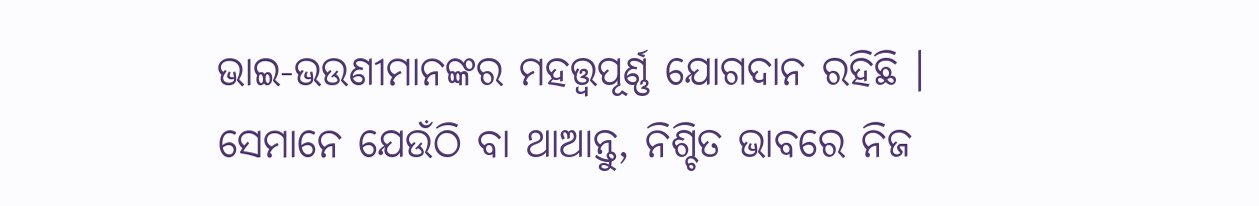ଭାଇ-ଭଉଣୀମାନଙ୍କର ମହତ୍ତ୍ୱପୂର୍ଣ୍ଣ ଯୋଗଦାନ ରହିଛି । ସେମାନେ ଯେଉଁଠି ବା ଥାଆନ୍ତୁ, ନିଶ୍ଚିତ ଭାବରେ ନିଜ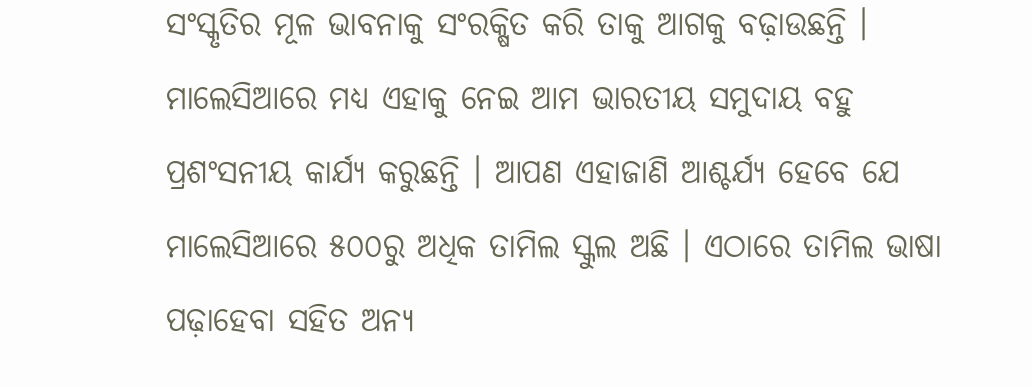ସଂସ୍କୃତିର ମୂଳ ଭାବନାକୁ ସଂରକ୍ଷିତ କରି ତାକୁ ଆଗକୁ ବଢ଼ାଉଛନ୍ତି । ମାଲେସିଆରେ ମଧ୍ୟ ଏହାକୁ ନେଇ ଆମ ଭାରତୀୟ ସମୁଦାୟ ବହୁ ପ୍ରଶଂସନୀୟ କାର୍ଯ୍ୟ କରୁଛନ୍ତି । ଆପଣ ଏହାଜାଣି ଆଶ୍ଚର୍ଯ୍ୟ ହେବେ ଯେ ମାଲେସିଆରେ ୫୦୦ରୁ ଅଧିକ ତାମିଲ ସ୍କୁଲ ଅଛି । ଏଠାରେ ତାମିଲ ଭାଷା ପଢ଼ାହେବା ସହିତ ଅନ୍ୟ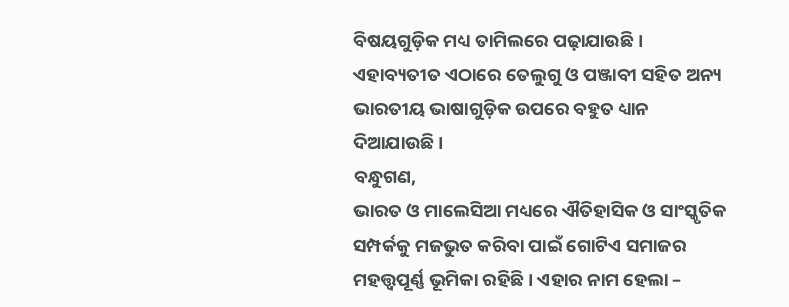ବିଷୟଗୁଡ଼ିକ ମଧ୍ୟ ତାମିଲରେ ପଢ଼ାଯାଉଛି । ଏହାବ୍ୟତୀତ ଏଠାରେ ତେଲୁଗୁ ଓ ପଞ୍ଜାବୀ ସହିତ ଅନ୍ୟ ଭାରତୀୟ ଭାଷାଗୁଡ଼ିକ ଉପରେ ବହୁତ ଧ୍ୟାନ ଦିଆଯାଉଛି ।
ବନ୍ଧୁଗଣ,
ଭାରତ ଓ ମାଲେସିଆ ମଧ୍ୟରେ ଐତିହାସିକ ଓ ସାଂସ୍କୃତିକ ସମ୍ପର୍କକୁ ମଜଭୁତ କରିବା ପାଇଁ ଗୋଟିଏ ସମାଜର ମହତ୍ତ୍ୱପୂର୍ଣ୍ଣ ଭୂମିକା ରହିଛି । ଏହାର ନାମ ହେଲା –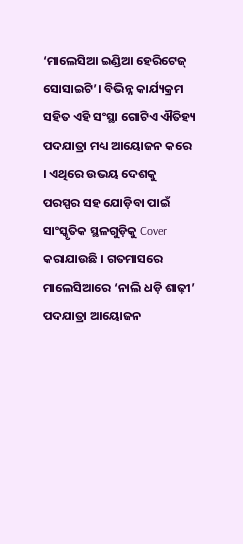‘ମାଲେସିଆ ଇଣ୍ଡିଆ ହେରିଟେଜ୍ ସୋସାଇଟି’। ବିଭିନ୍ନ କାର୍ଯ୍ୟକ୍ରମ ସହିତ ଏହି ସଂସ୍ଥା ଗୋଟିଏ ଐତିହ୍ୟ ପଦଯାତ୍ରା ମଧ୍ୟ ଆୟୋଜନ କରେ । ଏଥିରେ ଉଭୟ ଦେଶକୁ ପରସ୍ପର ସହ ଯୋଡ଼ିବା ପାଇଁ ସାଂସ୍କୃତିକ ସ୍ଥଳଗୁଡ଼ିକୁ Cover କରାଯାଉଛି । ଗତମାସରେ ମାଲେସିଆରେ ‘ନାଲି ଧଡ଼ି ଶାଢ଼ୀ’ ପଦଯାତ୍ରା ଆୟୋଜନ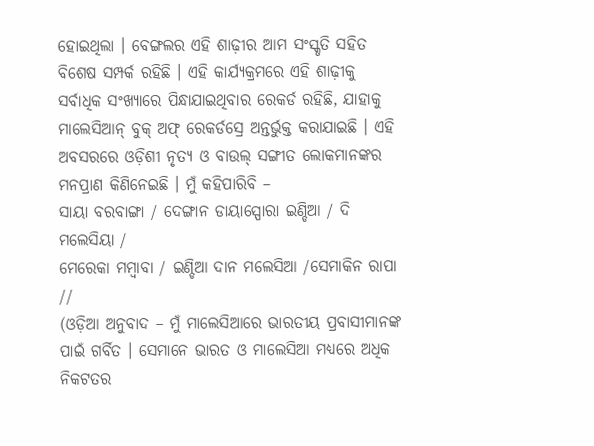ହୋଇଥିଲା । ବେଙ୍ଗଲର ଏହି ଶାଢ଼ୀର ଆମ ସଂସ୍କୃତି ସହିତ ବିଶେଷ ସମ୍ପର୍କ ରହିଛି । ଏହି କାର୍ଯ୍ୟକ୍ରମରେ ଏହି ଶାଢ଼ୀକୁ ସର୍ବାଧିକ ସଂଖ୍ୟାରେ ପିନ୍ଧାଯାଇଥିବାର ରେକର୍ଡ ରହିଛି, ଯାହାକୁ ମାଲେସିଆନ୍ ବୁକ୍ ଅଫ୍ ରେକର୍ଡସ୍ରେ ଅନ୍ତର୍ଭୁକ୍ତ କରାଯାଇଛି । ଏହି ଅବସରରେ ଓଡ଼ିଶୀ ନୃତ୍ୟ ଓ ବାଉଲ୍ ସଙ୍ଗୀତ ଲୋକମାନଙ୍କର ମନପ୍ରାଣ କିଣିନେଇଛି । ମୁଁ କହିପାରିବି –
ସାୟା ବରବାଙ୍ଗା / ଦେଙ୍ଗାନ ଡାୟାସ୍ପୋରା ଇଣ୍ଡିଆ / ଦି ମଲେସିୟା /
ମେରେକା ମମ୍ବାବା / ଇଣ୍ଡିଆ ଦାନ ମଲେସିଆ /ସେମାକିନ ରାପା //
(ଓଡ଼ିଆ ଅନୁବାଦ – ମୁଁ ମାଲେସିଆରେ ଭାରତୀୟ ପ୍ରବାସୀମାନଙ୍କ ପାଇଁ ଗର୍ବିତ । ସେମାନେ ଭାରତ ଓ ମାଲେସିଆ ମଧ୍ୟରେ ଅଧିକ ନିକଟତର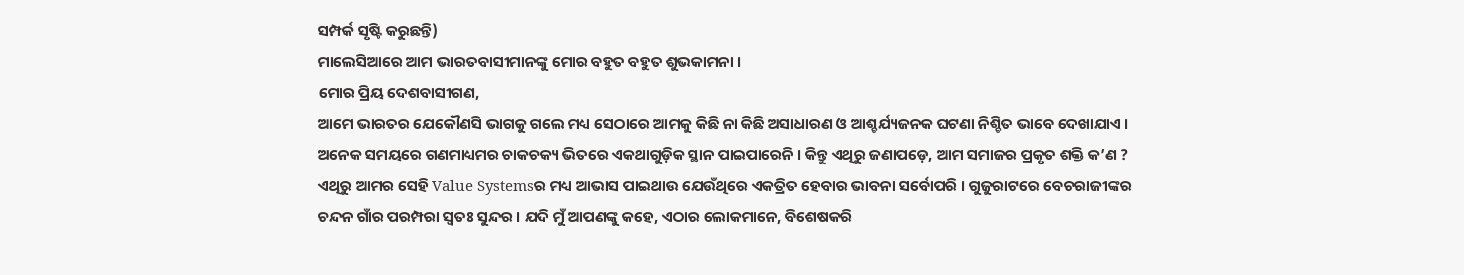ସମ୍ପର୍କ ସୃଷ୍ଟି କରୁଛନ୍ତି)
ମାଲେସିଆରେ ଆମ ଭାରତବାସୀମାନଙ୍କୁ ମୋର ବହୁତ ବହୁତ ଶୁଭକାମନା ।
ମୋର ପ୍ରିୟ ଦେଶବାସୀଗଣ,
ଆମେ ଭାରତର ଯେକୌଣସି ଭାଗକୁ ଗଲେ ମଧ୍ୟ ସେଠାରେ ଆମକୁ କିଛି ନା କିଛି ଅସାଧାରଣ ଓ ଆଶ୍ଚର୍ଯ୍ୟଜନକ ଘଟଣା ନିଶ୍ଚିତ ଭାବେ ଦେଖାଯାଏ । ଅନେକ ସମୟରେ ଗଣମାଧ୍ୟମର ଚାକଚକ୍ୟ ଭିତରେ ଏକଥାଗୁଡ଼ିକ ସ୍ଥାନ ପାଇପାରେନି । କିନ୍ତୁ ଏଥିରୁ ଜଣାପଡ଼େ, ଆମ ସମାଜର ପ୍ରକୃତ ଶକ୍ତି କ’ଣ ? ଏଥିରୁ ଆମର ସେହି Value Systemsର ମଧ୍ୟ ଆଭାସ ପାଇଥାଉ ଯେଉଁଥିରେ ଏକତ୍ରିତ ହେବାର ଭାବନା ସର୍ବୋପରି । ଗୁଜୁରାଟରେ ବେଚରାଜୀଙ୍କର ଚନ୍ଦନ ଗାଁର ପରମ୍ପରା ସ୍ୱତଃ ସୁନ୍ଦର । ଯଦି ମୁଁ ଆପଣଙ୍କୁ କହେ, ଏଠାର ଲୋକମାନେ, ବିଶେଷକରି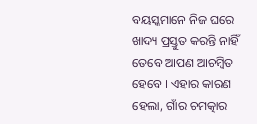ବୟସ୍କମାନେ ନିଜ ଘରେ ଖାଦ୍ୟ ପ୍ରସ୍ତୁତ କରନ୍ତି ନାହିଁ ତେବେ ଆପଣ ଆଚମ୍ବିତ ହେବେ । ଏହାର କାରଣ ହେଲା, ଗାଁର ଚମତ୍କାର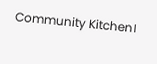Community Kitchen।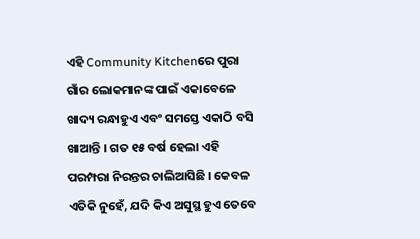ଏହି Community Kitchenରେ ପୁରା ଗାଁର ଲୋକମାନଙ୍କ ପାଇଁ ଏକାବେଳେ ଖାଦ୍ୟ ରନ୍ଧାହୁଏ ଏବଂ ସମସ୍ତେ ଏକାଠି ବସି ଖାଆନ୍ତି । ଗତ ୧୫ ବର୍ଷ ହେଲା ଏହି ପରମ୍ପରା ନିରନ୍ତର ଚାଲିଆସିଛି । କେବଳ ଏତିକି ନୁହେଁ, ଯଦି କିଏ ଅସୁସ୍ଥ ହୁଏ ତେବେ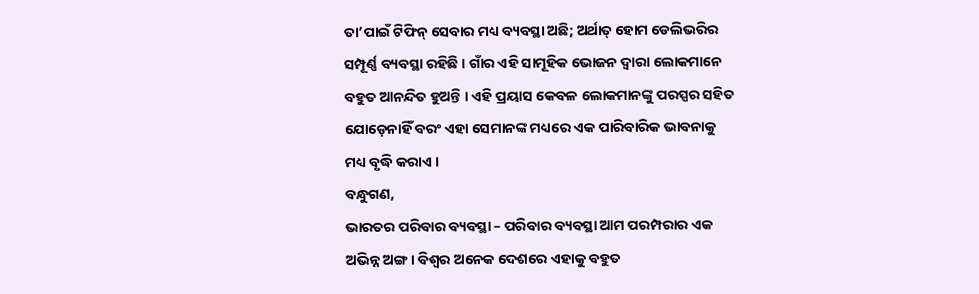ତା’ପାଇଁ ଟିଫିନ୍ ସେବାର ମଧ୍ୟ ବ୍ୟବସ୍ଥା ଅଛି; ଅର୍ଥାତ୍ ହୋମ ଡେଲିଭରିର ସମ୍ପୂର୍ଣ୍ଣ ବ୍ୟବସ୍ଥା ରହିଛି । ଗାଁର ଏହି ସାମୂହିକ ଭୋଜନ ଦ୍ୱାରା ଲୋକମାନେ ବହୁତ ଆନନ୍ଦିତ ହୁଅନ୍ତି । ଏହି ପ୍ରୟାସ କେବଳ ଲୋକମାନଙ୍କୁ ପରସ୍ପର ସହିତ ଯୋଡ଼େନାହିଁ ବରଂ ଏହା ସେମାନଙ୍କ ମଧ୍ୟରେ ଏକ ପାରିବାରିକ ଭାବନାକୁ ମଧ୍ୟ ବୃଦ୍ଧି କରାଏ ।
ବନ୍ଧୁଗଣ,
ଭାରତର ପରିବାର ବ୍ୟବସ୍ଥା – ପରିବାର ବ୍ୟବସ୍ଥା ଆମ ପରମ୍ପରାର ଏକ ଅଭିନ୍ନ ଅଙ୍ଗ । ବିଶ୍ୱର ଅନେକ ଦେଶରେ ଏହାକୁ ବହୁତ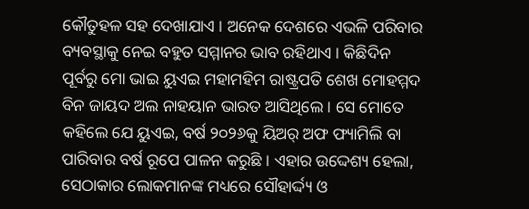କୌତୁହଳ ସହ ଦେଖାଯାଏ । ଅନେକ ଦେଶରେ ଏଭଳି ପରିବାର ବ୍ୟବସ୍ଥାକୁ ନେଇ ବହୁତ ସମ୍ମାନର ଭାବ ରହିଥାଏ । କିଛିଦିନ ପୂର୍ବରୁ ମୋ ଭାଇ ୟୁଏଇ ମହାମହିମ ରାଷ୍ଟ୍ରପତି ଶେଖ ମୋହମ୍ମଦ ବିନ ଜାୟଦ ଅଲ ନାହୟାନ ଭାରତ ଆସିଥିଲେ । ସେ ମୋତେ କହିଲେ ଯେ ୟୁଏଇ, ବର୍ଷ ୨୦୨୬କୁ ୟିଅର୍ ଅଫ ଫ୍ୟାମିଲି ବା ପାରିବାର ବର୍ଷ ରୂପେ ପାଳନ କରୁଛି । ଏହାର ଉଦ୍ଦେଶ୍ୟ ହେଲା, ସେଠାକାର ଲୋକମାନଙ୍କ ମଧ୍ୟରେ ସୌହାର୍ଦ୍ଦ୍ୟ ଓ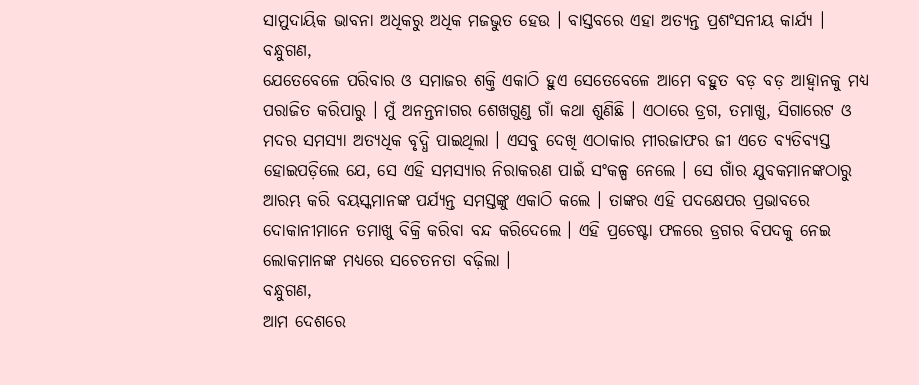ସାମୁଦାୟିକ ଭାବନା ଅଧିକରୁ ଅଧିକ ମଜଭୁତ ହେଉ । ବାସ୍ତବରେ ଏହା ଅତ୍ୟନ୍ତ ପ୍ରଶଂସନୀୟ କାର୍ଯ୍ୟ ।
ବନ୍ଧୁଗଣ,
ଯେତେବେଳେ ପରିବାର ଓ ସମାଜର ଶକ୍ତି ଏକାଠି ହୁଏ ସେତେବେଳେ ଆମେ ବହୁତ ବଡ଼ ବଡ଼ ଆହ୍ୱାନକୁ ମଧ୍ୟ ପରାଜିତ କରିପାରୁ । ମୁଁ ଅନନ୍ତନାଗର ଶେଖଗୁଣ୍ଡ ଗାଁ କଥା ଶୁଣିଛି । ଏଠାରେ ଡ୍ରଗ, ତମାଖୁ, ସିଗାରେଟ ଓ ମଦର ସମସ୍ୟା ଅତ୍ୟଧିକ ବୃଦ୍ଧି ପାଇଥିଲା । ଏସବୁ ଦେଖି ଏଠାକାର ମୀରଜାଫର ଜୀ ଏତେ ବ୍ୟତିବ୍ୟସ୍ତ ହୋଇପଡ଼ିଲେ ଯେ, ସେ ଏହି ସମସ୍ୟାର ନିରାକରଣ ପାଇଁ ସଂକଳ୍ପ ନେଲେ । ସେ ଗାଁର ଯୁବକମାନଙ୍କଠାରୁ ଆରମ୍ଭ କରି ବୟସ୍କମାନଙ୍କ ପର୍ଯ୍ୟନ୍ତ ସମସ୍ତଙ୍କୁ ଏକାଠି କଲେ । ତାଙ୍କର ଏହି ପଦକ୍ଷେପର ପ୍ରଭାବରେ ଦୋକାନୀମାନେ ତମାଖୁ ବିକ୍ରି କରିବା ବନ୍ଦ କରିଦେଲେ । ଏହି ପ୍ରଚେଷ୍ଟା ଫଳରେ ଡ୍ରଗର ବିପଦକୁ ନେଇ ଲୋକମାନଙ୍କ ମଧ୍ୟରେ ସଚେତନତା ବଢ଼ିଲା ।
ବନ୍ଧୁଗଣ,
ଆମ ଦେଶରେ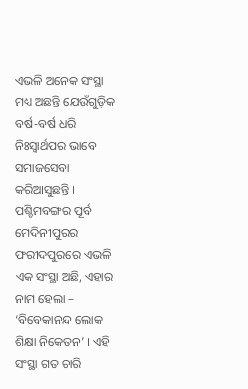ଏଭଳି ଅନେକ ସଂସ୍ଥା ମଧ୍ୟ ଅଛନ୍ତି ଯେଉଁଗୁଡ଼ିକ ବର୍ଷ-ବର୍ଷ ଧରି ନିଃସ୍ୱାର୍ଥପର ଭାବେ ସମାଜସେବା କରିଆସୁଛନ୍ତି । ପଶ୍ଚିମବଙ୍ଗର ପୂର୍ବ ମେଦିନୀପୁରର ଫରୀଦପୁରରେ ଏଭଳି ଏକ ସଂସ୍ଥା ଅଛି, ଏହାର ନାମ ହେଲା – ‘ବିବେକାନନ୍ଦ ଲୋକ ଶିକ୍ଷା ନିକେତନ’ । ଏହି ସଂସ୍ଥା ଗତ ଚାରି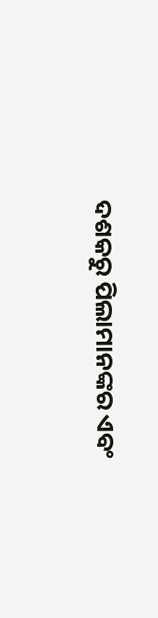ଦଶକରୁ ପିଲାମାନଙ୍କର ଏବଂ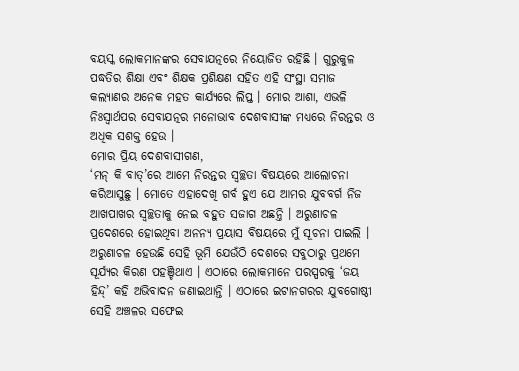ବୟସ୍କ ଲୋକମାନଙ୍କର ସେବାଯତ୍ନରେ ନିୟୋଜିତ ରହିଛି । ଗୁରୁକୁଳ ପଦ୍ଧତିର ଶିକ୍ଷା ଏବଂ ଶିକ୍ଷକ ପ୍ରଶିକ୍ଷଣ ସହିତ ଏହି ସଂସ୍ଥା ସମାଜ କଲ୍ୟାଣର ଅନେକ ମହତ କାର୍ଯ୍ୟରେ ଲିପ୍ତ । ମୋର ଆଶା, ଏଭଳି ନିଃସ୍ୱାର୍ଥପର ସେବାଯତ୍ନର ମନୋଭାବ ଦେଶବାସୀଙ୍କ ମଧ୍ୟରେ ନିରନ୍ତର ଓ ଅଧିକ ସଶକ୍ତ ହେଉ ।
ମୋର ପ୍ରିୟ ଦେଶବାସୀଗଣ,
‘ମନ୍ କି ବାତ୍’ରେ ଆମେ ନିରନ୍ତର ସ୍ୱଚ୍ଛତା ବିଷୟରେ ଆଲୋଚନା କରିଆସୁଛୁ । ମୋତେ ଏହାଦେଖି ଗର୍ବ ହୁଏ ଯେ ଆମର ଯୁବବର୍ଗ ନିଜ ଆଖପାଖର ସ୍ୱଚ୍ଛତାକୁ ନେଇ ବହୁତ ସଜାଗ ଅଛନ୍ତି । ଅରୁଣାଚଳ ପ୍ରଦେଶରେ ହୋଇଥିବା ଅନନ୍ୟ ପ୍ରୟାସ ବିଷୟରେ ମୁଁ ସୂଚନା ପାଇଲି । ଅରୁଣାଚଳ ହେଉଛି ସେହି ଭୂମି ଯେଉଁଠି ଦେଶରେ ସବୁଠାରୁ ପ୍ରଥମେ ସୂର୍ଯ୍ୟର କିରଣ ପହଞ୍ଚିଥାଏ । ଏଠାରେ ଲୋକମାନେ ପରସ୍ପରକୁ ‘ଜୟ ହିନ୍ଦ୍’ କହି ଅଭିବାଦନ ଜଣାଇଥାନ୍ତି । ଏଠାରେ ଇଟାନଗରର ଯୁବଗୋଷ୍ଠୀ ସେହି ଅଞ୍ଚଳର ସଫେଇ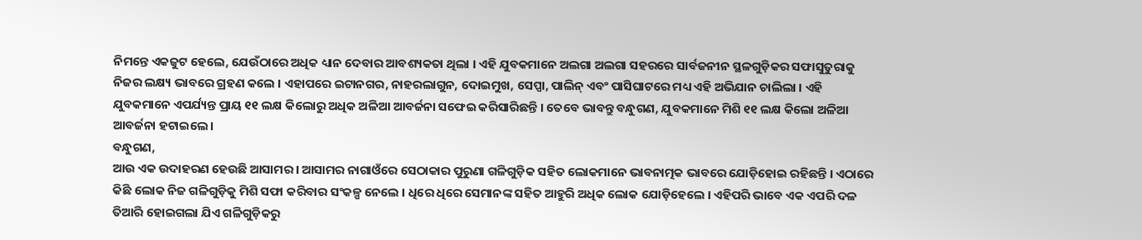ନିମନ୍ତେ ଏକଜୁଟ ହେଲେ, ଯେଉଁଠାରେ ଅଧିକ ଧ୍ୟାନ ଦେବାର ଆବଶ୍ୟକତା ଥିଲା । ଏହି ଯୁବକମାନେ ଅଲଗା ଅଲଗା ସହରରେ ସାର୍ବଜନୀନ ସ୍ଥଳଗୁଡ଼ିକର ସଫାସୁତୁରାକୁ ନିଜର ଲକ୍ଷ୍ୟ ଭାବରେ ଗ୍ରହଣ କଲେ । ଏହାପରେ ଇଟାନଗର, ନାହରଲାଗୁନ, ଦୋଇମୁଖ, ସେପ୍ପା, ପାଲିନ୍ ଏବଂ ପାସିଘାଟରେ ମଧ୍ୟ ଏହି ଅଭିଯାନ ଚାଲିଲା । ଏହି ଯୁବକମାନେ ଏପର୍ଯ୍ୟନ୍ତ ପ୍ରାୟ ୧୧ ଲକ୍ଷ କିଲୋରୁ ଅଧିକ ଅଳିଆ ଆବର୍ଜନା ସଫେଇ କରିସାରିଛନ୍ତି । ତେବେ ଭାବନ୍ତୁ ବନ୍ଧୁଗଣ, ଯୁବକମାନେ ମିଶି ୧୧ ଲକ୍ଷ କିଲୋ ଅଳିଆ ଆବର୍ଜନା ହଟାଇଲେ ।
ବନ୍ଧୁଗଣ,
ଆଉ ଏକ ଉଦାହରଣ ହେଉଛି ଆସାମର । ଆସାମର ନାଗାଓଁରେ ସେଠାକାର ପୁରୁଣା ଗଳିଗୁଡ଼ିକ ସହିତ ଲୋକମାନେ ଭାବନାତ୍ମକ ଭାବରେ ଯୋଡ଼ିହୋଇ ରହିଛନ୍ତି । ଏଠାରେ କିଛି ଲୋକ ନିଜ ଗଳିଗୁଡ଼ିକୁ ମିଶି ସଫା କରିବାର ସଂକଳ୍ପ ନେଲେ । ଧିରେ ଧିରେ ସେମାନଙ୍କ ସହିତ ଆହୁରି ଅଧିକ ଲୋକ ଯୋଡ଼ିହେଲେ । ଏହିପରି ଭାବେ ଏକ ଏପରି ଦଳ ତିଆରି ହୋଇଗଲା ଯିଏ ଗଳିଗୁଡ଼ିକରୁ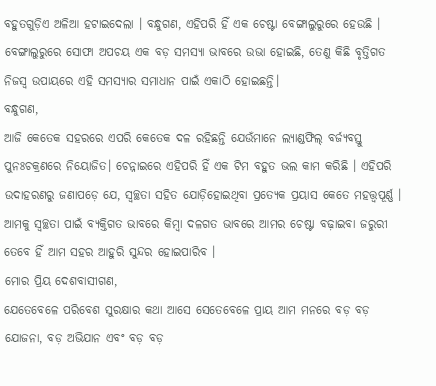ବହୁତଗୁଡ଼ିଏ ଅଳିଆ ହଟାଇଦେଲା । ବନ୍ଧୁଗଣ, ଏହିପରି ହିଁ ଏକ ଚେଷ୍ଟା ବେଙ୍ଗାଲୁରୁରେ ହେଉଛି । ବେଙ୍ଗାଲୁରୁରେ ସୋଫା ଅପଚୟ ଏକ ବଡ଼ ସମସ୍ୟା ଭାବରେ ଉଭା ହୋଇଛି, ତେଣୁ କିଛି ବୃତ୍ତିଗତ ନିଜସ୍ୱ ଉପାୟରେ ଏହି ସମସ୍ୟାର ସମାଧାନ ପାଇଁ ଏକାଠି ହୋଇଛନ୍ତି।
ବନ୍ଧୁଗଣ,
ଆଜି କେତେକ ସହରରେ ଏପରି କେତେକ ଦଳ ରହିଛନ୍ତି ଯେଉଁମାନେ ଲ୍ୟାଣ୍ଡଫିଲ୍ ବର୍ଜ୍ୟବସ୍ତୁ ପୁନଃଚକ୍ରଣରେ ନିୟୋଜିତ। ଚେନ୍ନାଇରେ ଏହିପରି ହିଁ ଏକ ଟିମ ବହୁତ ଭଲ କାମ କରିଛି । ଏହିପରି ଉଦାହରଣରୁ ଜଣାପଡ଼େ ଯେ, ସ୍ୱଚ୍ଛତା ସହିତ ଯୋଡ଼ିହୋଇଥିବା ପ୍ରତ୍ୟେକ ପ୍ରୟାସ କେତେ ମହତ୍ତ୍ୱପୂର୍ଣ୍ଣ । ଆମକୁ ସ୍ୱଚ୍ଛତା ପାଇଁ ବ୍ୟକ୍ତିଗତ ଭାବରେ କିମ୍ବା ଦଳଗତ ଭାବରେ ଆମର ଚେଷ୍ଟା ବଢ଼ାଇବା ଜରୁରୀ ତେବେ ହିଁ ଆମ ସହର ଆହୁରି ସୁନ୍ଦର ହୋଇପାରିବ ।
ମୋର ପ୍ରିୟ ଦେଶବାସୀଗଣ,
ଯେତେବେଳେ ପରିବେଶ ସୁରକ୍ଷାର କଥା ଆସେ ସେତେବେଳେ ପ୍ରାୟ ଆମ ମନରେ ବଡ଼ ବଡ଼ ଯୋଜନା, ବଡ଼ ଅଭିଯାନ ଏବଂ ବଡ଼ ବଡ଼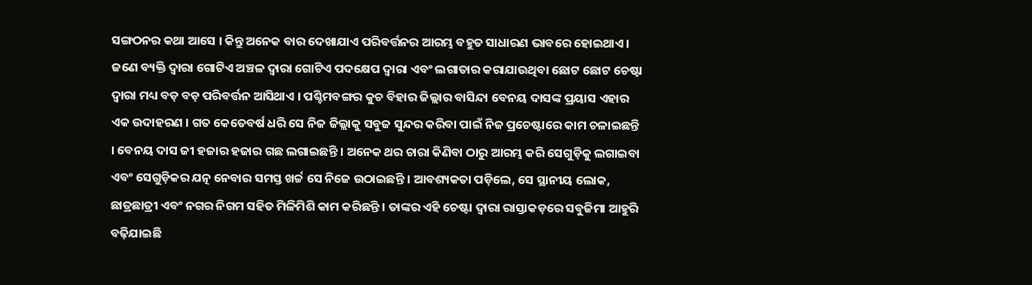ସଙ୍ଗଠନର କଥା ଆସେ । କିନ୍ତୁ ଅନେକ ବାର ଦେଖାଯାଏ ପରିବର୍ତ୍ତନର ଆରମ୍ଭ ବହୁତ ସାଧାରଣ ଭାବରେ ହୋଇଥାଏ । ଜଣେ ବ୍ୟକ୍ତି ଦ୍ୱାରା ଗୋଟିଏ ଅଞ୍ଚଳ ଦ୍ୱାରା ଗୋଟିଏ ପଦକ୍ଷେପ ଦ୍ୱାରା ଏବଂ ଲଗାତାର କରାଯାଉଥିବା ଛୋଟ ଛୋଟ ଚେଷ୍ଟା ଦ୍ୱାରା ମଧ୍ୟ ବଡ଼ ବଡ଼ ପରିବର୍ତ୍ତନ ଆସିଥାଏ । ପଶ୍ଚିମବଙ୍ଗର କୁଚ ବିହାର ଜିଲ୍ଲାର ବାସିନ୍ଦା ବେନୟ ଦାସଙ୍କ ପ୍ରୟାସ ଏହାର ଏକ ଉଦାହରଣ । ଗତ କେତେବର୍ଷ ଧରି ସେ ନିଜ ଜିଲ୍ଲାକୁ ସବୁଜ ସୁନ୍ଦର କରିବା ପାଇଁ ନିଜ ପ୍ରଚେଷ୍ଟାରେ କାମ ଚଳାଇଛନ୍ତି । ବେନୟ ଦାସ ଜୀ ହଜାର ହଜାର ଗଛ ଲଗାଇଛନ୍ତି । ଅନେକ ଥର ଚାରା କିଣିବା ଠାରୁ ଆରମ୍ଭ କରି ସେଗୁଡ଼ିକୁ ଲଗାଇବା ଏବଂ ସେଗୁଡ଼ିକର ଯତ୍ନ ନେବାର ସମସ୍ତ ଖର୍ଚ୍ଚ ସେ ନିଜେ ଉଠାଇଛନ୍ତି । ଆବଶ୍ୟକତା ପଡ଼ିଲେ, ସେ ସ୍ଥାନୀୟ ଲୋକ, ଛାତ୍ରଛାତ୍ରୀ ଏବଂ ନଗର ନିଗମ ସହିତ ମିଳିମିଶି କାମ କରିଛନ୍ତି । ତାଙ୍କର ଏହି ଚେଷ୍ଟା ଦ୍ୱାରା ରାସ୍ତାକଡ଼ରେ ସବୁଜିମା ଆହୁରି ବଢ଼ିଯାଇଛି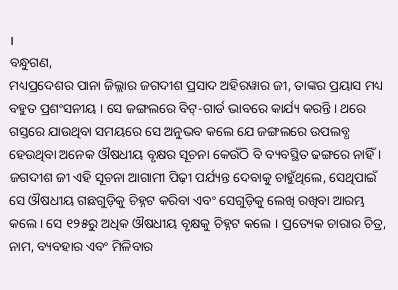।
ବନ୍ଧୁଗଣ,
ମଧ୍ୟପ୍ରଦେଶର ପାନା ଜିଲ୍ଲାର ଜଗଦୀଶ ପ୍ରସାଦ ଅହିରୱାର ଜୀ, ତାଙ୍କର ପ୍ରୟାସ ମଧ୍ୟ ବହୁତ ପ୍ରଶଂସନୀୟ । ସେ ଜଙ୍ଗଲରେ ବିଟ୍-ଗାର୍ଡ ଭାବରେ କାର୍ଯ୍ୟ କରନ୍ତି। ଥରେ ଗସ୍ତରେ ଯାଉଥିବା ସମୟରେ ସେ ଅନୁଭବ କଲେ ଯେ ଜଙ୍ଗଲରେ ଉପଲବ୍ଧ ହେଉଥିବା ଅନେକ ଔଷଧୀୟ ବୃକ୍ଷର ସୂଚନା କେଉଁଠି ବି ବ୍ୟବସ୍ଥିତ ଢଙ୍ଗରେ ନାହିଁ । ଜଗଦୀଶ ଜୀ ଏହି ସୂଚନା ଆଗାମୀ ପିଢ଼ୀ ପର୍ଯ୍ୟନ୍ତ ଦେବାକୁ ଚାହୁଁଥିଲେ, ସେଥିପାଇଁ ସେ ଔଷଧୀୟ ଗଛଗୁଡ଼ିକୁ ଚିହ୍ନଟ କରିବା ଏବଂ ସେଗୁଡ଼ିକୁ ଲେଖି ରଖିବା ଆରମ୍ଭ କଲେ । ସେ ୧୨୫ରୁ ଅଧିକ ଔଷଧୀୟ ବୃକ୍ଷକୁ ଚିହ୍ନଟ କଲେ । ପ୍ରତ୍ୟେକ ଚାରାର ଚିତ୍ର, ନାମ, ବ୍ୟବହାର ଏବଂ ମିଳିବାର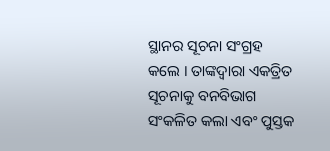ସ୍ଥାନର ସୂଚନା ସଂଗ୍ରହ କଲେ । ତାଙ୍କଦ୍ୱାରା ଏକତ୍ରିତ ସୂଚନାକୁ ବନବିଭାଗ ସଂକଳିତ କଲା ଏବଂ ପୁସ୍ତକ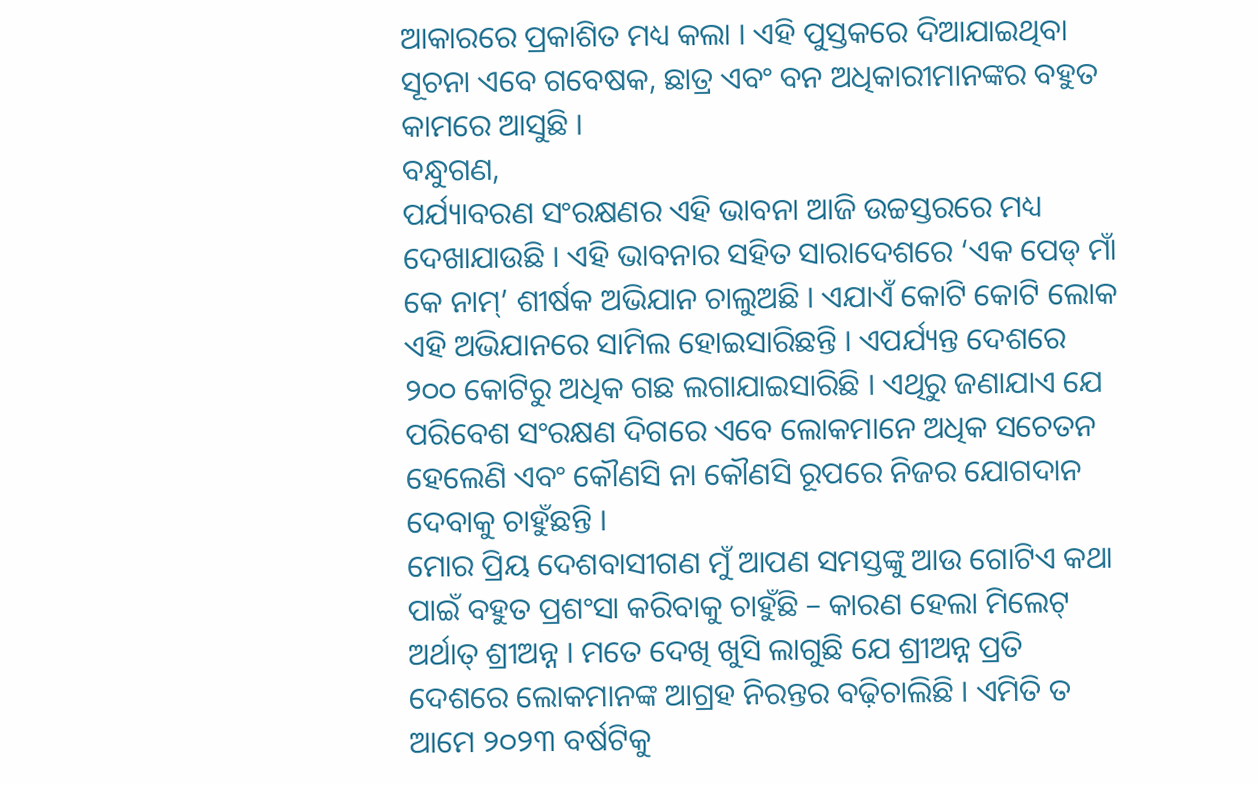ଆକାରରେ ପ୍ରକାଶିତ ମଧ୍ୟ କଲା । ଏହି ପୁସ୍ତକରେ ଦିଆଯାଇଥିବା ସୂଚନା ଏବେ ଗବେଷକ, ଛାତ୍ର ଏବଂ ବନ ଅଧିକାରୀମାନଙ୍କର ବହୁତ କାମରେ ଆସୁଛି ।
ବନ୍ଧୁଗଣ,
ପର୍ଯ୍ୟାବରଣ ସଂରକ୍ଷଣର ଏହି ଭାବନା ଆଜି ଉଚ୍ଚସ୍ତରରେ ମଧ୍ୟ ଦେଖାଯାଉଛି । ଏହି ଭାବନାର ସହିତ ସାରାଦେଶରେ ‘ଏକ ପେଡ୍ ମାଁ କେ ନାମ୍’ ଶୀର୍ଷକ ଅଭିଯାନ ଚାଲୁଅଛି । ଏଯାଏଁ କୋଟି କୋଟି ଲୋକ ଏହି ଅଭିଯାନରେ ସାମିଲ ହୋଇସାରିଛନ୍ତି । ଏପର୍ଯ୍ୟନ୍ତ ଦେଶରେ ୨୦୦ କୋଟିରୁ ଅଧିକ ଗଛ ଲଗାଯାଇସାରିଛି । ଏଥିରୁ ଜଣାଯାଏ ଯେ ପରିବେଶ ସଂରକ୍ଷଣ ଦିଗରେ ଏବେ ଲୋକମାନେ ଅଧିକ ସଚେତନ ହେଲେଣି ଏବଂ କୌଣସି ନା କୌଣସି ରୂପରେ ନିଜର ଯୋଗଦାନ ଦେବାକୁ ଚାହୁଁଛନ୍ତି ।
ମୋର ପ୍ରିୟ ଦେଶବାସୀଗଣ ମୁଁ ଆପଣ ସମସ୍ତଙ୍କୁ ଆଉ ଗୋଟିଏ କଥା ପାଇଁ ବହୁତ ପ୍ରଶଂସା କରିବାକୁ ଚାହୁଁଛି – କାରଣ ହେଲା ମିଲେଟ୍ ଅର୍ଥାତ୍ ଶ୍ରୀଅନ୍ନ । ମତେ ଦେଖି ଖୁସି ଲାଗୁଛି ଯେ ଶ୍ରୀଅନ୍ନ ପ୍ରତି ଦେଶରେ ଲୋକମାନଙ୍କ ଆଗ୍ରହ ନିରନ୍ତର ବଢ଼ିଚାଲିଛି । ଏମିତି ତ ଆମେ ୨୦୨୩ ବର୍ଷଟିକୁ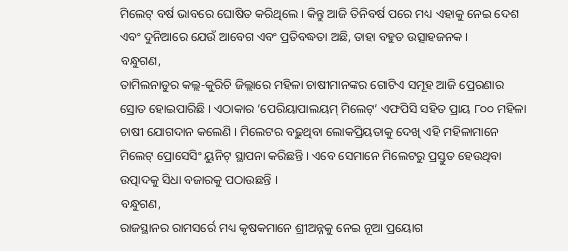ମିଲେଟ୍ ବର୍ଷ ଭାବରେ ଘୋଷିତ କରିଥିଲେ । କିନ୍ତୁ ଆଜି ତିନିବର୍ଷ ପରେ ମଧ୍ୟ ଏହାକୁ ନେଇ ଦେଶ ଏବଂ ଦୁନିଆରେ ଯେଉଁ ଆବେଗ ଏବଂ ପ୍ରତିବଦ୍ଧତା ଅଛି, ତାହା ବହୁତ ଉତ୍ସାହଜନକ ।
ବନ୍ଧୁଗଣ,
ତାମିଲନାଡୁର କଲ୍ଲ-କୁରିଚି ଜିଲ୍ଲାରେ ମହିଳା ଚାଷୀମାନଙ୍କର ଗୋଟିଏ ସମୂହ ଆଜି ପ୍ରେରଣାର ସ୍ରୋତ ହୋଇପାରିଛି । ଏଠାକାର ‘ପେରିୟାପାଲୟମ୍ ମିଲେଟ୍’ ଏଫପିସି ସହିତ ପ୍ରାୟ ୮୦୦ ମହିଳା ଚାଷୀ ଯୋଗଦାନ କଲେଣି । ମିଲେଟର ବଢ଼ୁଥିବା ଲୋକପ୍ରିୟତାକୁ ଦେଖି ଏହି ମହିଳାମାନେ ମିଲେଟ୍ ପ୍ରୋସେସିଂ ୟୁନିଟ୍ ସ୍ଥାପନା କରିଛନ୍ତି । ଏବେ ସେମାନେ ମିଲେଟରୁ ପ୍ରସ୍ତୁତ ହେଉଥିବା ଉତ୍ପାଦକୁ ସିଧା ବଜାରକୁ ପଠାଉଛନ୍ତି ।
ବନ୍ଧୁଗଣ,
ରାଜସ୍ଥାନର ରାମସର୍ରେ ମଧ୍ୟ କୃଷକମାନେ ଶ୍ରୀଅନ୍ନକୁ ନେଇ ନୂଆ ପ୍ରୟୋଗ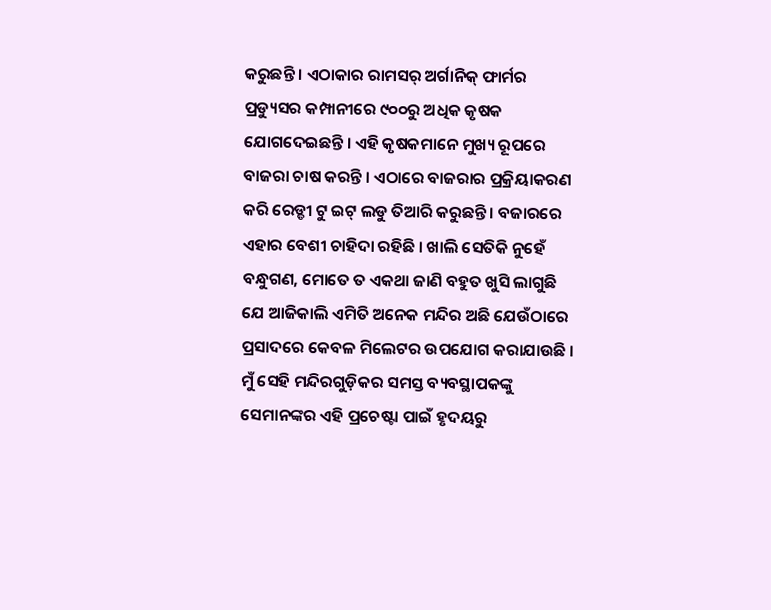କରୁଛନ୍ତି । ଏଠାକାର ରାମସର୍ ଅର୍ଗାନିକ୍ ଫାର୍ମର ପ୍ରଡ୍ୟୁସର କମ୍ପାନୀରେ ୯୦୦ରୁ ଅଧିକ କୃଷକ ଯୋଗଦେଇଛନ୍ତି । ଏହି କୃଷକମାନେ ମୁଖ୍ୟ ରୂପରେ ବାଜରା ଚାଷ କରନ୍ତି । ଏଠାରେ ବାଜରାର ପ୍ରକ୍ରିୟାକରଣ କରି ରେଡ୍ଡୀ ଟୁ ଇଟ୍ ଲଡୁ ତିଆରି କରୁଛନ୍ତି । ବଜାରରେ ଏହାର ବେଶୀ ଚାହିଦା ରହିଛି । ଖାଲି ସେତିକି ନୁହେଁ ବନ୍ଧୁଗଣ, ମୋତେ ତ ଏକଥା ଜାଣି ବହୁତ ଖୁସି ଲାଗୁଛି ଯେ ଆଜିକାଲି ଏମିତି ଅନେକ ମନ୍ଦିର ଅଛି ଯେଉଁଠାରେ ପ୍ରସାଦରେ କେବଳ ମିଲେଟର ଉପଯୋଗ କରାଯାଉଛି । ମୁଁ ସେହି ମନ୍ଦିରଗୁଡ଼ିକର ସମସ୍ତ ବ୍ୟବସ୍ଥାପକଙ୍କୁ ସେମାନଙ୍କର ଏହି ପ୍ରଚେଷ୍ଟା ପାଇଁ ହୃଦୟରୁ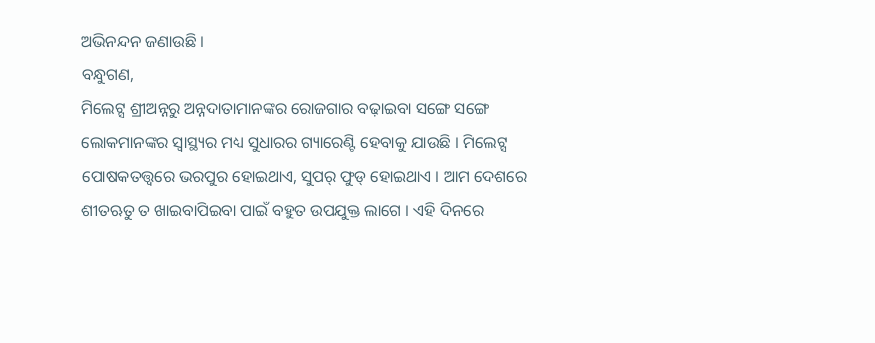ଅଭିନନ୍ଦନ ଜଣାଉଛି ।
ବନ୍ଧୁଗଣ,
ମିଲେଟ୍ସ ଶ୍ରୀଅନ୍ନରୁ ଅନ୍ନଦାତାମାନଙ୍କର ରୋଜଗାର ବଢ଼ାଇବା ସଙ୍ଗେ ସଙ୍ଗେ ଲୋକମାନଙ୍କର ସ୍ୱାସ୍ଥ୍ୟର ମଧ୍ୟ ସୁଧାରର ଗ୍ୟାରେଣ୍ଟି ହେବାକୁ ଯାଉଛି । ମିଲେଟ୍ସ ପୋଷକତତ୍ତ୍ୱରେ ଭରପୁର ହୋଇଥାଏ, ସୁପର୍ ଫୁଡ୍ ହୋଇଥାଏ । ଆମ ଦେଶରେ ଶୀତଋତୁ ତ ଖାଇବାପିଇବା ପାଇଁ ବହୁତ ଉପଯୁକ୍ତ ଲାଗେ । ଏହି ଦିନରେ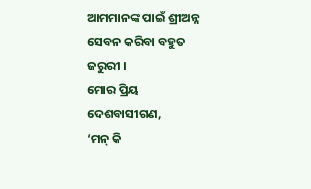ଆମମାନଙ୍କ ପାଇଁ ଶ୍ରୀଅନ୍ନ ସେବନ କରିବା ବହୁତ ଜରୁରୀ ।
ମୋର ପ୍ରିୟ ଦେଶବାସୀଗଣ,
‘ମନ୍ କି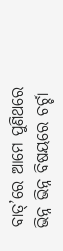ବାତ୍’ରେ ଆମେ ପୁଣିଥରେ ଭିନ୍ନ ଭିନ୍ନ ବିଷୟରେ ଚର୍ଚ୍ଚା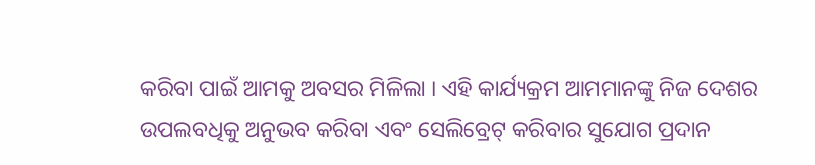କରିବା ପାଇଁ ଆମକୁ ଅବସର ମିଳିଲା । ଏହି କାର୍ଯ୍ୟକ୍ରମ ଆମମାନଙ୍କୁ ନିଜ ଦେଶର ଉପଲବଧିକୁ ଅନୁଭବ କରିବା ଏବଂ ସେଲିବ୍ରେଟ୍ କରିବାର ସୁଯୋଗ ପ୍ରଦାନ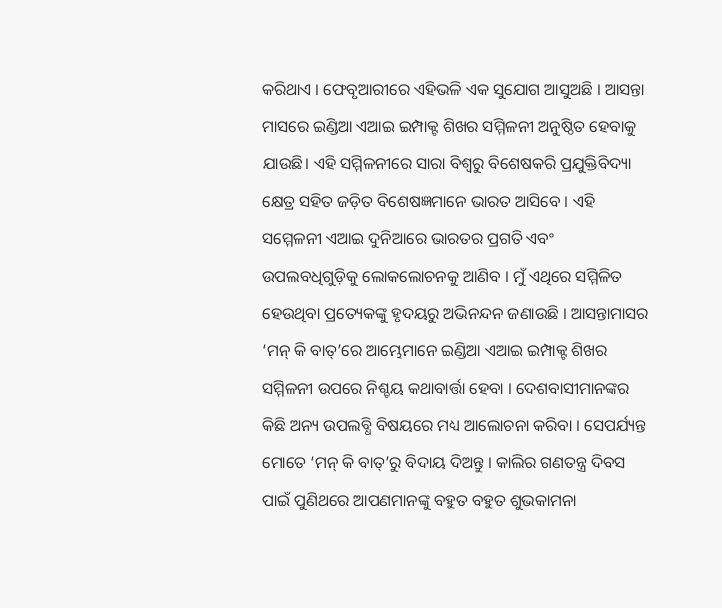କରିଥାଏ । ଫେବୃଆରୀରେ ଏହିଭଳି ଏକ ସୁଯୋଗ ଆସୁଅଛି । ଆସନ୍ତା ମାସରେ ଇଣ୍ଡିଆ ଏଆଇ ଇମ୍ପାକ୍ଟ ଶିଖର ସମ୍ମିଳନୀ ଅନୁଷ୍ଠିତ ହେବାକୁ ଯାଉଛି। ଏହି ସମ୍ମିଳନୀରେ ସାରା ବିଶ୍ୱରୁ ବିଶେଷକରି ପ୍ରଯୁକ୍ତିବିଦ୍ୟା କ୍ଷେତ୍ର ସହିତ ଜଡ଼ିତ ବିଶେଷଜ୍ଞମାନେ ଭାରତ ଆସିବେ । ଏହି ସମ୍ମେଳନୀ ଏଆଇ ଦୁନିଆରେ ଭାରତର ପ୍ରଗତି ଏବଂ ଉପଲବଧିଗୁଡ଼ିକୁ ଲୋକଲୋଚନକୁ ଆଣିବ । ମୁଁ ଏଥିରେ ସମ୍ମିଳିତ ହେଉଥିବା ପ୍ରତ୍ୟେକଙ୍କୁ ହୃଦୟରୁ ଅଭିନନ୍ଦନ ଜଣାଉଛି । ଆସନ୍ତାମାସର ‘ମନ୍ କି ବାତ୍’ରେ ଆମ୍ଭେମାନେ ଇଣ୍ଡିଆ ଏଆଇ ଇମ୍ପାକ୍ଟ ଶିଖର ସମ୍ମିଳନୀ ଉପରେ ନିଶ୍ଚୟ କଥାବାର୍ତ୍ତା ହେବା । ଦେଶବାସୀମାନଙ୍କର କିଛି ଅନ୍ୟ ଉପଲବ୍ଧି ବିଷୟରେ ମଧ୍ୟ ଆଲୋଚନା କରିବା । ସେପର୍ଯ୍ୟନ୍ତ ମୋତେ ‘ମନ୍ କି ବାତ୍’ରୁ ବିଦାୟ ଦିଅନ୍ତୁ । କାଲିର ଗଣତନ୍ତ୍ର ଦିବସ ପାଇଁ ପୁଣିଥରେ ଆପଣମାନଙ୍କୁ ବହୁତ ବହୁତ ଶୁଭକାମନା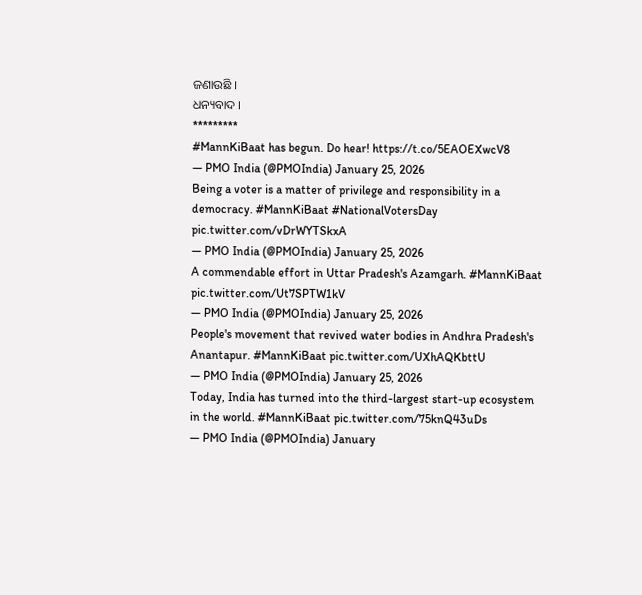ଜଣାଉଛି ।
ଧନ୍ୟବାଦ ।
*********
#MannKiBaat has begun. Do hear! https://t.co/5EAOEXwcV8
— PMO India (@PMOIndia) January 25, 2026
Being a voter is a matter of privilege and responsibility in a democracy. #MannKiBaat #NationalVotersDay pic.twitter.com/vDrWYTSkxA
— PMO India (@PMOIndia) January 25, 2026
A commendable effort in Uttar Pradesh's Azamgarh. #MannKiBaat pic.twitter.com/Ut7SPTW1kV
— PMO India (@PMOIndia) January 25, 2026
People's movement that revived water bodies in Andhra Pradesh's Anantapur. #MannKiBaat pic.twitter.com/UXhAQKbttU
— PMO India (@PMOIndia) January 25, 2026
Today, India has turned into the third-largest start-up ecosystem in the world. #MannKiBaat pic.twitter.com/75knQ43uDs
— PMO India (@PMOIndia) January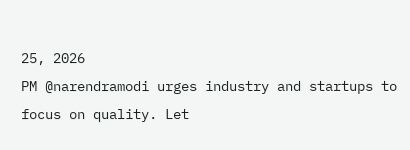25, 2026
PM @narendramodi urges industry and startups to focus on quality. Let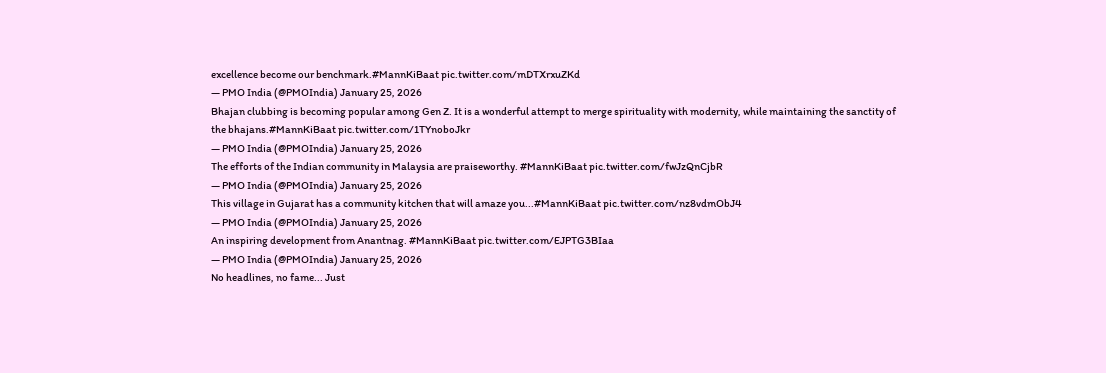excellence become our benchmark.#MannKiBaat pic.twitter.com/mDTXrxuZKd
— PMO India (@PMOIndia) January 25, 2026
Bhajan clubbing is becoming popular among Gen Z. It is a wonderful attempt to merge spirituality with modernity, while maintaining the sanctity of the bhajans.#MannKiBaat pic.twitter.com/1TYnoboJkr
— PMO India (@PMOIndia) January 25, 2026
The efforts of the Indian community in Malaysia are praiseworthy. #MannKiBaat pic.twitter.com/fwJzQnCjbR
— PMO India (@PMOIndia) January 25, 2026
This village in Gujarat has a community kitchen that will amaze you...#MannKiBaat pic.twitter.com/nz8vdmObJ4
— PMO India (@PMOIndia) January 25, 2026
An inspiring development from Anantnag. #MannKiBaat pic.twitter.com/EJPTG3BIaa
— PMO India (@PMOIndia) January 25, 2026
No headlines, no fame... Just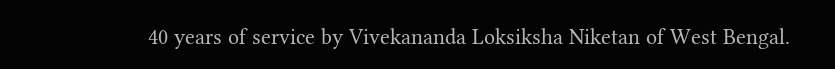40 years of service by Vivekananda Loksiksha Niketan of West Bengal.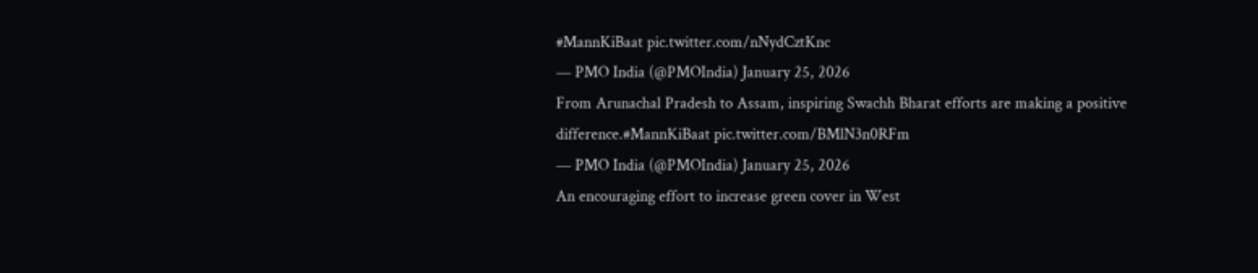#MannKiBaat pic.twitter.com/nNydCztKnc
— PMO India (@PMOIndia) January 25, 2026
From Arunachal Pradesh to Assam, inspiring Swachh Bharat efforts are making a positive difference.#MannKiBaat pic.twitter.com/BMlN3n0RFm
— PMO India (@PMOIndia) January 25, 2026
An encouraging effort to increase green cover in West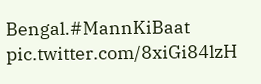Bengal.#MannKiBaat pic.twitter.com/8xiGi84lzH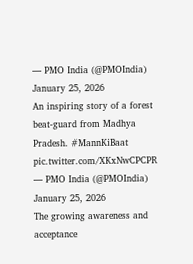— PMO India (@PMOIndia) January 25, 2026
An inspiring story of a forest beat-guard from Madhya Pradesh. #MannKiBaat pic.twitter.com/XKxNwCPCPR
— PMO India (@PMOIndia) January 25, 2026
The growing awareness and acceptance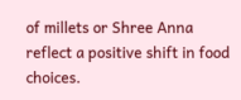of millets or Shree Anna reflect a positive shift in food choices.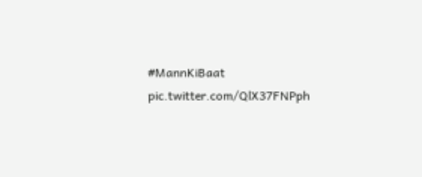#MannKiBaat pic.twitter.com/QlX37FNPph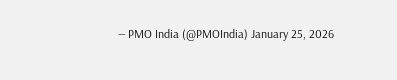— PMO India (@PMOIndia) January 25, 2026